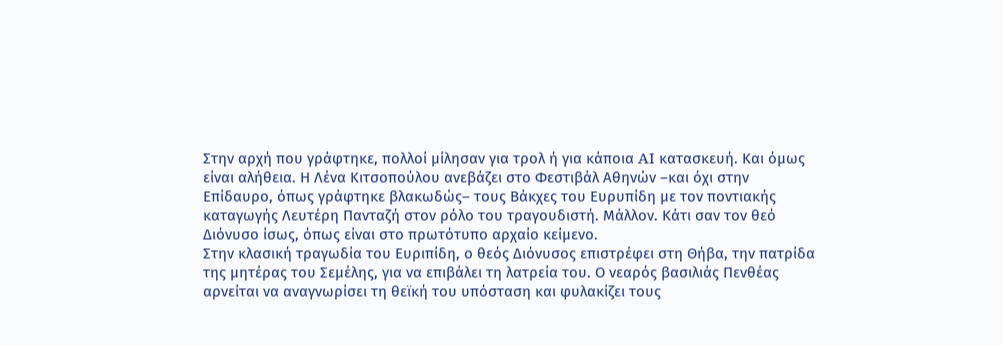Στην αρχή που γράφτηκε, πολλοί μίλησαν για τρολ ή για κάποια AI κατασκευή. Και όμως είναι αλήθεια. Η Λένα Κιτσοπούλου ανεβάζει στο Φεστιβάλ Αθηνών –και όχι στην Επίδαυρο, όπως γράφτηκε βλακωδώς– τους Βάκχες του Ευρυπίδη με τον ποντιακής καταγωγής Λευτέρη Πανταζή στον ρόλο του τραγουδιστή. Μάλλον. Κάτι σαν τον θεό Διόνυσο ίσως, όπως είναι στο πρωτότυπο αρχαίο κείμενο.
Στην κλασική τραγωδία του Ευριπίδη, ο θεός Διόνυσος επιστρέφει στη Θήβα, την πατρίδα της μητέρας του Σεμέλης, για να επιβάλει τη λατρεία του. Ο νεαρός βασιλιάς Πενθέας αρνείται να αναγνωρίσει τη θεϊκή του υπόσταση και φυλακίζει τους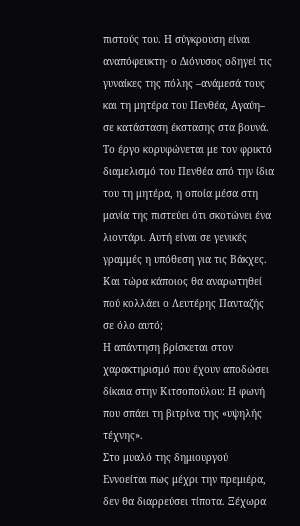πιστούς του. Η σύγκρουση είναι αναπόφευκτη· ο Διόνυσος οδηγεί τις γυναίκες της πόλης –ανάμεσά τους και τη μητέρα του Πενθέα, Αγαύη– σε κατάσταση έκστασης στα βουνά. Το έργο κορυφώνεται με τον φρικτό διαμελισμό του Πενθέα από την ίδια του τη μητέρα, η οποία μέσα στη μανία της πιστεύει ότι σκοτώνει ένα λιοντάρι. Aυτή είναι σε γενικές γραμμές η υπόθεση για τις Βάκχες. Και τώρα κάποιος θα αναρωτηθεί πού κολλάει ο Λευτέρης Πανταζής σε όλο αυτό;
Η απάντηση βρίσκεται στον χαρακτηρισμό που έχουν αποδώσει δίκαια στην Κιτσοπούλου: Η φωνή που σπάει τη βιτρίνα της «υψηλής τέχνης».
Στο μυαλό της δημιουργού
Εννοείται πως μέχρι την πρεμιέρα, δεν θα διαρρεύσει τίποτα. Ξέχωρα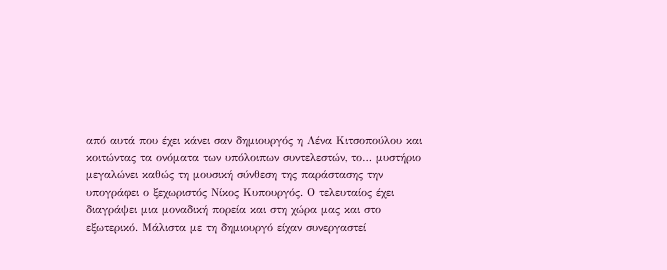από αυτά που έχει κάνει σαν δημιουργός η Λένα Κιτσοπούλου και κοιτώντας τα ονόματα των υπόλοιπων συντελεστών, το… μυστήριο μεγαλώνει καθώς τη μουσική σύνθεση της παράστασης την υπογράφει ο ξεχωριστός Νίκος Κυπουργός. Ο τελευταίος έχει διαγράψει μια μοναδική πορεία και στη χώρα μας και στο εξωτερικό. Μάλιστα με τη δημιουργό είχαν συνεργαστεί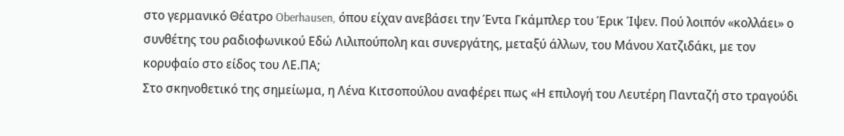στο γερμανικό Θέατρο Oberhausen, όπου είχαν ανεβάσει την Έντα Γκάμπλερ του Έρικ Ίψεν. Πού λοιπόν «κολλάει» ο συνθέτης του ραδιοφωνικού Εδώ Λιλιπούπολη και συνεργάτης, μεταξύ άλλων, του Μάνου Χατζιδάκι, με τον κορυφαίο στο είδος του ΛΕ.ΠΑ;
Στο σκηνοθετικό της σημείωμα, η Λένα Κιτσοπούλου αναφέρει πως «Η επιλογή του Λευτέρη Πανταζή στο τραγούδι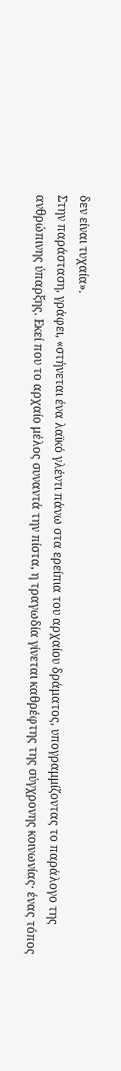δεν είναι τυχαία».
Στην παράσταση, γράφει, «στήνεται ένα λαϊκό γλέντι πάνω στα ερείπια του αρχαίου δράματος, υπογραμμίζοντας το παράλογο της ανθρώπινης ύπαρξης. Εκεί που το αρχαίο μέλος συναντά την πίστα, η τραγωδία γίνεται καθρέφτης της σύγχρονης κοινωνίας· ένας τόπος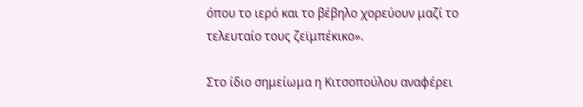όπου το ιερό και το βέβηλο χορεύουν μαζί το τελευταίο τους ζεϊμπέκικο».

Στο ίδιο σημείωμα η Κιτσοπούλου αναφέρει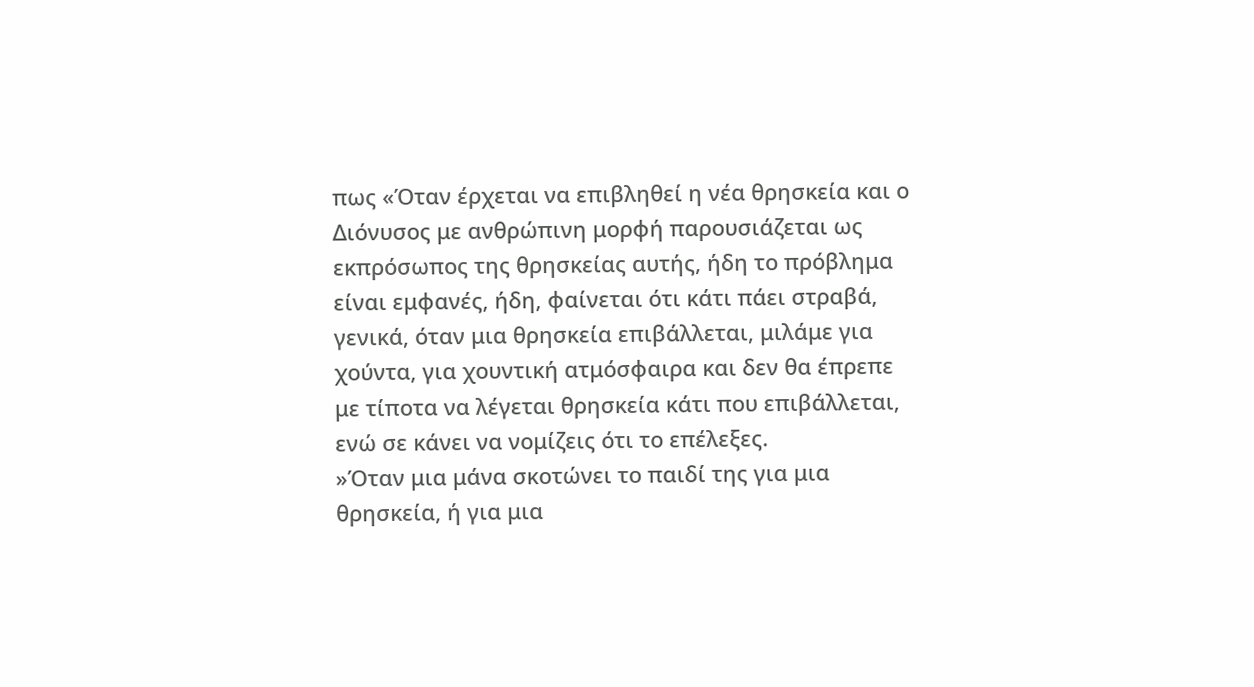πως «Όταν έρχεται να επιβληθεί η νέα θρησκεία και ο Διόνυσος με ανθρώπινη μορφή παρουσιάζεται ως εκπρόσωπος της θρησκείας αυτής, ήδη το πρόβλημα είναι εμφανές, ήδη, φαίνεται ότι κάτι πάει στραβά, γενικά, όταν μια θρησκεία επιβάλλεται, μιλάμε για χούντα, για χουντική ατμόσφαιρα και δεν θα έπρεπε με τίποτα να λέγεται θρησκεία κάτι που επιβάλλεται, ενώ σε κάνει να νομίζεις ότι το επέλεξες.
»Όταν μια μάνα σκοτώνει το παιδί της για μια θρησκεία, ή για μια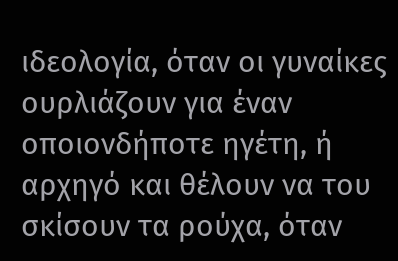ιδεολογία, όταν οι γυναίκες ουρλιάζουν για έναν οποιονδήποτε ηγέτη, ή αρχηγό και θέλουν να του σκίσουν τα ρούχα, όταν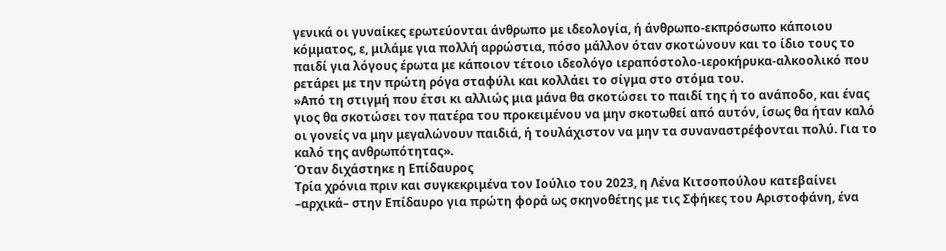γενικά οι γυναίκες ερωτεύονται άνθρωπο με ιδεολογία, ή άνθρωπο-εκπρόσωπο κάποιου κόμματος, ε, μιλάμε για πολλή αρρώστια, πόσο μάλλον όταν σκοτώνουν και το ίδιο τους το παιδί για λόγους έρωτα με κάποιον τέτοιο ιδεολόγο ιεραπόστολο-ιεροκήρυκα-αλκοολικό που ρετάρει με την πρώτη ρόγα σταφύλι και κολλάει το σίγμα στο στόμα του.
»Από τη στιγμή που έτσι κι αλλιώς μια μάνα θα σκοτώσει το παιδί της ή το ανάποδο, και ένας γιος θα σκοτώσει τον πατέρα του προκειμένου να μην σκοτωθεί από αυτόν, ίσως θα ήταν καλό οι γονείς να μην μεγαλώνουν παιδιά, ή τουλάχιστον να μην τα συναναστρέφονται πολύ. Για το καλό της ανθρωπότητας».
Όταν διχάστηκε η Επίδαυρος
Τρία χρόνια πριν και συγκεκριμένα τον Ιούλιο του 2023, η Λένα Κιτσοπούλου κατεβαίνει –αρχικά– στην Επίδαυρο για πρώτη φορά ως σκηνοθέτης με τις Σφήκες του Αριστοφάνη, ένα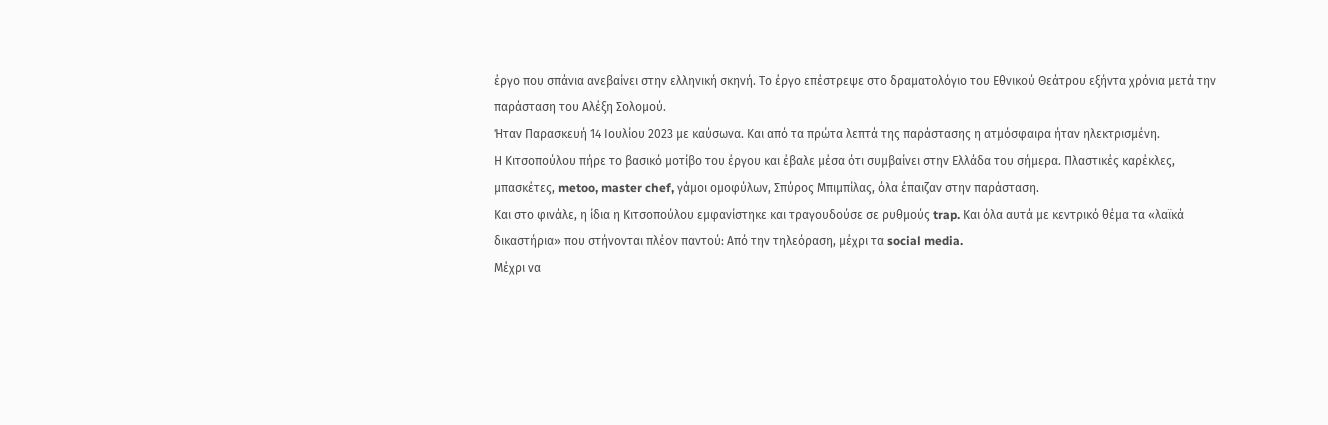έργο που σπάνια ανεβαίνει στην ελληνική σκηνή. Το έργο επέστρεψε στο δραματολόγιο του Εθνικού Θεάτρου εξήντα χρόνια μετά την παράσταση του Αλέξη Σολομού.
Ήταν Παρασκευή 14 Ιουλίου 2023 με καύσωνα. Και από τα πρώτα λεπτά της παράστασης η ατμόσφαιρα ήταν ηλεκτρισμένη.
Η Κιτσοπούλου πήρε το βασικό μοτίβο του έργου και έβαλε μέσα ότι συμβαίνει στην Ελλάδα του σήμερα. Πλαστικές καρέκλες, μπασκέτες, metoo, master chef, γάμοι ομοφύλων, Σπύρος Μπιμπίλας, όλα έπαιζαν στην παράσταση.
Και στο φινάλε, η ίδια η Κιτσοπούλου εμφανίστηκε και τραγουδούσε σε ρυθμούς trap. Και όλα αυτά με κεντρικό θέμα τα «λαϊκά δικαστήρια» που στήνονται πλέον παντού: Από την τηλεόραση, μέχρι τα social media.
Μέχρι να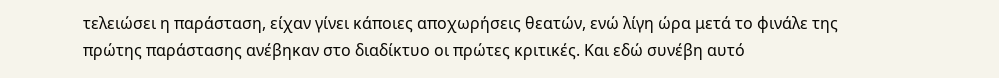τελειώσει η παράσταση, είχαν γίνει κάποιες αποχωρήσεις θεατών, ενώ λίγη ώρα μετά το φινάλε της πρώτης παράστασης ανέβηκαν στο διαδίκτυο οι πρώτες κριτικές. Και εδώ συνέβη αυτό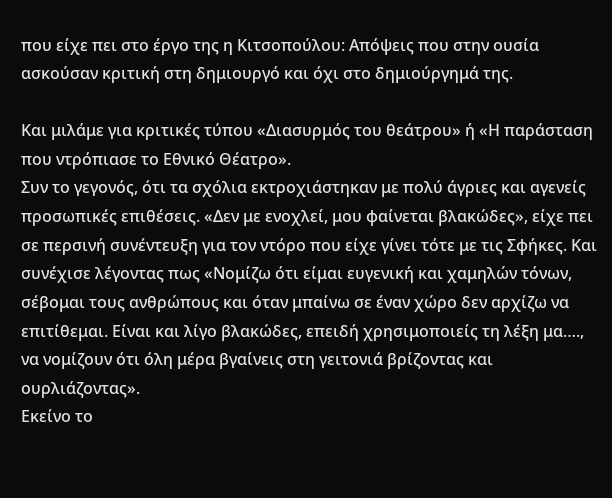που είχε πει στο έργο της η Κιτσοπούλου: Απόψεις που στην ουσία ασκούσαν κριτική στη δημιουργό και όχι στο δημιούργημά της.

Και μιλάμε για κριτικές τύπου «Διασυρμός του θεάτρου» ή «Η παράσταση που ντρόπιασε το Εθνικό Θέατρο».
Συν το γεγονός, ότι τα σχόλια εκτροχιάστηκαν με πολύ άγριες και αγενείς προσωπικές επιθέσεις. «Δεν με ενοχλεί, μου φαίνεται βλακώδες», είχε πει σε περσινή συνέντευξη για τον ντόρο που είχε γίνει τότε με τις Σφήκες. Και συνέχισε λέγοντας πως «Νομίζω ότι είμαι ευγενική και χαμηλών τόνων, σέβομαι τους ανθρώπους και όταν μπαίνω σε έναν χώρο δεν αρχίζω να επιτίθεμαι. Είναι και λίγο βλακώδες, επειδή χρησιμοποιείς τη λέξη μα…., να νομίζουν ότι όλη μέρα βγαίνεις στη γειτονιά βρίζοντας και ουρλιάζοντας».
Εκείνο το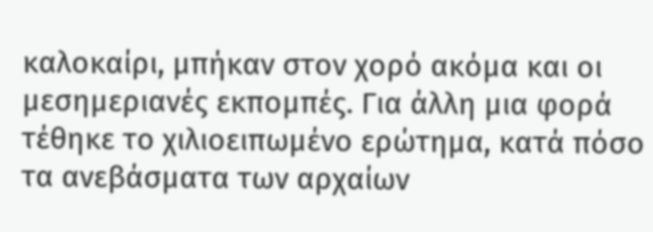καλοκαίρι, μπήκαν στον χορό ακόμα και οι μεσημεριανές εκπομπές. Για άλλη μια φορά τέθηκε το χιλιοειπωμένο ερώτημα, κατά πόσο τα ανεβάσματα των αρχαίων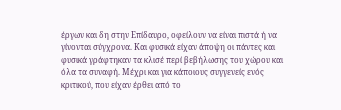έργων και δη στην Επίδαυρο, οφείλουν να είναι πιστά ή να γίνονται σύγχρονα. Και φυσικά είχαν άποψη οι πάντες και φυσικά γράφτηκαν τα κλισέ περί βεβήλωσης του χώρου και όλα τα συναφή. Μέχρι και για κάποιους συγγενείς ενός κριτικού, που είχαν έρθει από το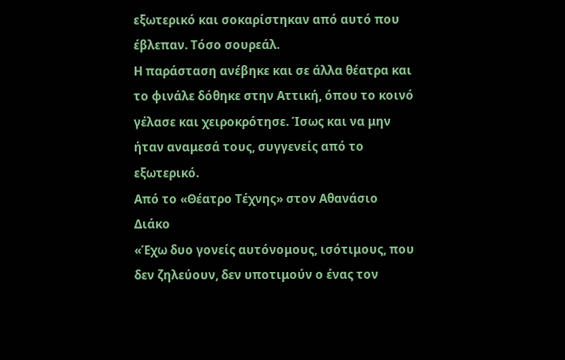εξωτερικό και σοκαρίστηκαν από αυτό που έβλεπαν. Τόσο σουρεάλ.
Η παράσταση ανέβηκε και σε άλλα θέατρα και το φινάλε δόθηκε στην Αττική, όπου το κοινό γέλασε και χειροκρότησε. Ίσως και να μην ήταν αναμεσά τους, συγγενείς από το εξωτερικό.
Από το «Θέατρο Τέχνης» στον Αθανάσιο Διάκο
«Έχω δυο γονείς αυτόνομους, ισότιμους, που δεν ζηλεύουν, δεν υποτιμούν ο ένας τον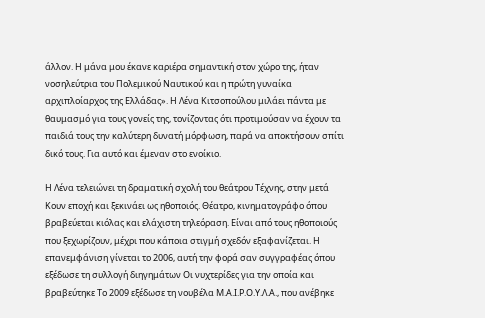άλλον. Η μάνα μου έκανε καριέρα σημαντική στον χώρο της, ήταν νοσηλεύτρια του Πολεμικού Ναυτικού και η πρώτη γυναίκα αρχιπλοίαρχος της Ελλάδας». Η Λένα Κιτσοπούλου μιλάει πάντα με θαυμασμό για τους γονείς της, τονίζοντας ότι προτιμούσαν να έχουν τα παιδιά τους την καλύτερη δυνατή μόρφωση, παρά να αποκτήσουν σπίτι δικό τους. Για αυτό και έμεναν στο ενοίκιο.

Η Λένα τελειώνει τη δραματική σχολή του θεάτρου Τέχνης, στην μετά Κουν εποχή και ξεκινάει ως ηθοποιός. Θέατρο, κινηματογράφο όπου βραβεύεται κιόλας και ελάχιστη τηλεόραση. Είναι από τους ηθοποιούς που ξεχωρίζουν, μέχρι που κάποια στιγμή σχεδόν εξαφανίζεται. Η επανεμφάνιση γίνεται το 2006, αυτή την φορά σαν συγγραφέας όπου εξέδωσε τη συλλογή διηγημάτων Οι νυχτερίδες για την οποία και βραβεύτηκε Το 2009 εξέδωσε τη νουβέλα Μ.Α.Ι.Ρ.Ο.Υ.Λ.Α., που ανέβηκε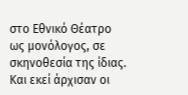στο Εθνικό Θέατρο ως μονόλογος, σε σκηνοθεσία της ίδιας.
Και εκεί άρχισαν οι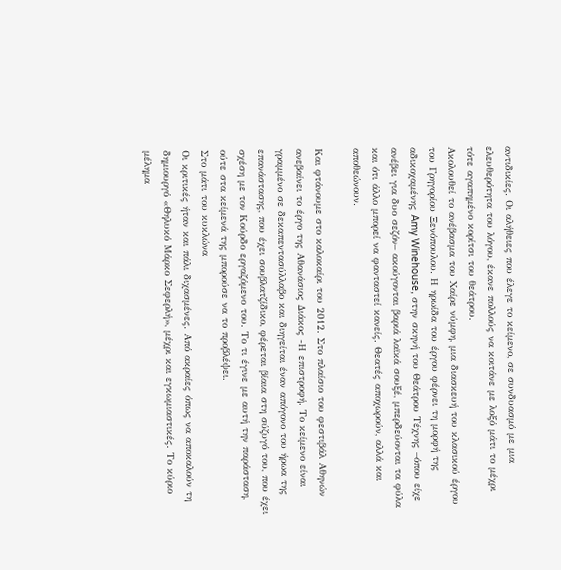αντιδικίες. Οι αλήθειες που έλεγε το κείμενο, σε συνδυασμό με μια ελευθερότητα του λόγου, έκανε πολλούς να κοιτάνε με λοξό μάτι το μέχρι τότε αγαπημένο κορίτσι του θεάτρου.
Ακολουθεί το ανέβασμα του Χαίρε νύμφη, μια διασκευή του κλασικού έργου του Γρηγορίου Ξενόπουλου. Η ηρωίδα του έργου φέρνει τη μορφή της αδικοχαμένης Amy Winehouse, στην σκηνή του Θεάτρου Τέχνης –όπου είχε ανέβει για δυο σεζόν– ακούγονται βαριά λαϊκά σουξέ, μπερδεύονται τα φύλα και ότι άλλο μπορεί να φανταστεί κανείς. Θεατές αποχωρούν, αλλά και αποθεώνουν.

Και φτάνουμε στο καλοκαίρι του 2012. Στο πλαίσιο του φεστιβάλ Αθηνών ανεβαίνει το έργο της Αθανάσιος Διάκος -Η επιστροφή. Το κείμενο είναι γραμμένο σε δεκαπεντασύλλαβο και διηγείται έναν απόγονο του ήρωα της επανάστασης, που έχει σουβλατζίδικο, φέρεται βίαια στη σύζυγό του, που έχει σχέση με τον Κούρδο εργαζόμενο του. Το τι έγινε με αυτή την παράσταση, ούτε στα κείμενά της μπορούσε να το προβλέψει.
Στο μάτι του κυκλώνα
Οι κριτικές ήταν και πάλι διχασμένες. Από ακραίες όπως να αποκαλούν τη δημιουργό «Θηλυκό Μάρκο Σεφερλή», μέχρι και εγκωμιαστικές. Το κύριο μέλημα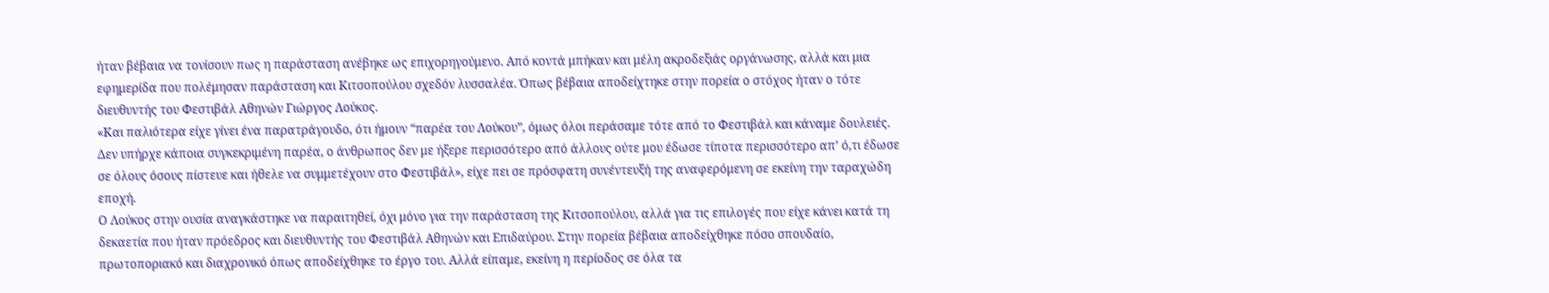ήταν βέβαια να τονίσουν πως η παράσταση ανέβηκε ως επιχορηγούμενο. Από κοντά μπήκαν και μέλη ακροδεξιάς οργάνωσης, αλλά και μια εφημερίδα που πολέμησαν παράσταση και Κιτσοπούλου σχεδόν λυσσαλέα. Όπως βέβαια αποδείχτηκε στην πορεία ο στόχος ήταν ο τότε διευθυντής του Φεστιβάλ Αθηνών Γιώργος Λούκος.
«Και παλιότερα είχε γίνει ένα παρατράγουδο, ότι ήμουν “παρέα του Λούκου”, όμως όλοι περάσαμε τότε από το Φεστιβάλ και κάναμε δουλειές. Δεν υπήρχε κάποια συγκεκριμένη παρέα, ο άνθρωπος δεν με ήξερε περισσότερο από άλλους ούτε μου έδωσε τίποτα περισσότερο απ’ ό,τι έδωσε σε όλους όσους πίστευε και ήθελε να συμμετέχουν στο Φεστιβάλ», είχε πει σε πρόσφατη συνέντευξή της αναφερόμενη σε εκείνη την ταραχώδη εποχή.
Ο Λούκος στην ουσία αναγκάστηκε να παραιτηθεί, όχι μόνο για την παράσταση της Κιτσοπούλου, αλλά για τις επιλογές που είχε κάνει κατά τη δεκαετία που ήταν πρόεδρος και διευθυντής του Φεστιβάλ Αθηνών και Επιδαύρου. Στην πορεία βέβαια αποδείχθηκε πόσο σπουδαίο, πρωτοποριακό και διαχρονικό όπως αποδείχθηκε το έργο του. Αλλά είπαμε, εκείνη η περίοδος σε όλα τα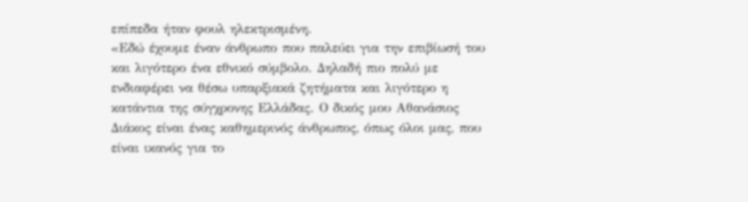επίπεδα ήταν φουλ ηλεκτρισμένη.
«Εδώ έχουμε έναν άνθρωπο που παλεύει για την επιβίωσή του και λιγότερο ένα εθνικό σύμβολο. Δηλαδή πιο πολύ με ενδιαφέρει να θέσω υπαρξιακά ζητήματα και λιγότερο η κατάντια της σύγχρονης Ελλάδας. Ο δικός μου Αθανάσιος Διάκος είναι ένας καθημερινός άνθρωπος, όπως όλοι μας, που είναι ικανός για το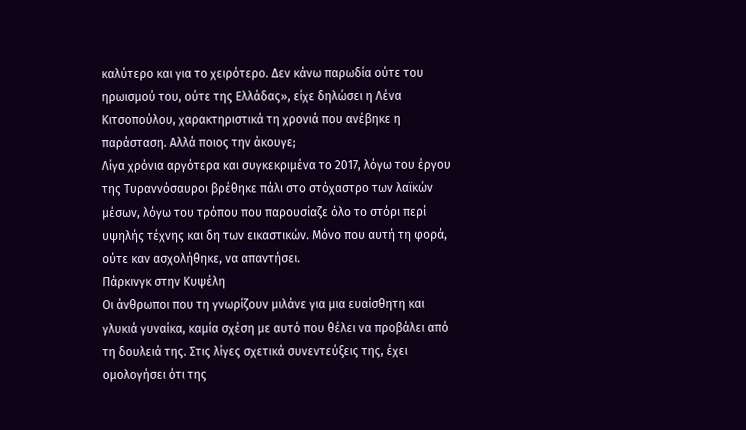καλύτερο και για το χειρότερο. Δεν κάνω παρωδία ούτε του ηρωισμού του, ούτε της Ελλάδας», είχε δηλώσει η Λένα Κιτσοπούλου, χαρακτηριστικά τη χρονιά που ανέβηκε η παράσταση. Αλλά ποιος την άκουγε;
Λίγα χρόνια αργότερα και συγκεκριμένα το 2017, λόγω του έργου της Τυραννόσαυροι βρέθηκε πάλι στο στόχαστρο των λαϊκών μέσων, λόγω του τρόπου που παρουσίαζε όλο το στόρι περί υψηλής τέχνης και δη των εικαστικών. Μόνο που αυτή τη φορά, ούτε καν ασχολήθηκε, να απαντήσει.
Πάρκινγκ στην Κυψέλη
Οι άνθρωποι που τη γνωρίζουν μιλάνε για μια ευαίσθητη και γλυκιά γυναίκα, καμία σχέση με αυτό που θέλει να προβάλει από τη δουλειά της. Στις λίγες σχετικά συνεντεύξεις της, έχει ομολογήσει ότι της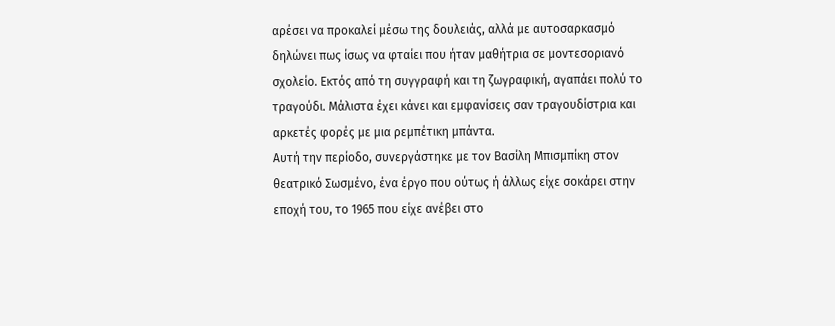αρέσει να προκαλεί μέσω της δουλειάς, αλλά με αυτοσαρκασμό δηλώνει πως ίσως να φταίει που ήταν μαθήτρια σε μοντεσοριανό σχολείο. Εκτός από τη συγγραφή και τη ζωγραφική, αγαπάει πολύ το τραγούδι. Μάλιστα έχει κάνει και εμφανίσεις σαν τραγουδίστρια και αρκετές φορές με μια ρεμπέτικη μπάντα.
Αυτή την περίοδο, συνεργάστηκε με τον Βασίλη Μπισμπίκη στον θεατρικό Σωσμένο, ένα έργο που ούτως ή άλλως είχε σοκάρει στην εποχή του, το 1965 που είχε ανέβει στο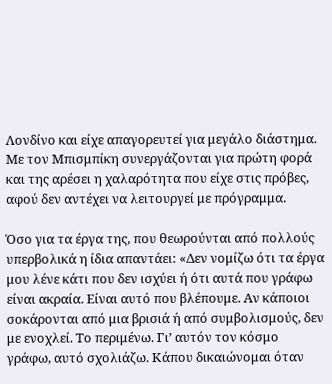Λονδίνο και είχε απαγορευτεί για μεγάλο διάστημα. Με τον Μπισμπίκη συνεργάζονται για πρώτη φορά και της αρέσει η χαλαρότητα που είχε στις πρόβες, αφού δεν αντέχει να λειτουργεί με πρόγραμμα.

Όσο για τα έργα της, που θεωρούνται από πολλούς υπερβολικά η ίδια απαντάει: «Δεν νομίζω ότι τα έργα μου λένε κάτι που δεν ισχύει ή ότι αυτά που γράφω είναι ακραία. Είναι αυτό που βλέπουμε. Αν κάποιοι σοκάρονται από μια βρισιά ή από συμβολισμούς, δεν με ενοχλεί. Το περιμένω. Γι’ αυτόν τον κόσμο γράφω, αυτό σχολιάζω. Κάπου δικαιώνομαι όταν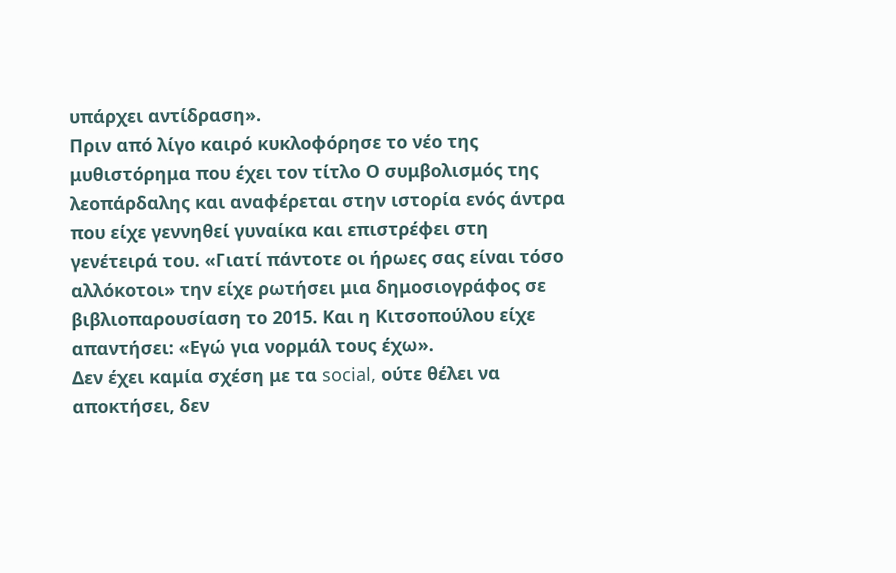υπάρχει αντίδραση».
Πριν από λίγο καιρό κυκλοφόρησε το νέο της μυθιστόρημα που έχει τον τίτλο Ο συμβολισμός της λεοπάρδαλης και αναφέρεται στην ιστορία ενός άντρα που είχε γεννηθεί γυναίκα και επιστρέφει στη γενέτειρά του. «Γιατί πάντοτε οι ήρωες σας είναι τόσο αλλόκοτοι» την είχε ρωτήσει μια δημοσιογράφος σε βιβλιοπαρουσίαση το 2015. Και η Κιτσοπούλου είχε απαντήσει: «Εγώ για νορμάλ τους έχω».
Δεν έχει καμία σχέση με τα social, ούτε θέλει να αποκτήσει, δεν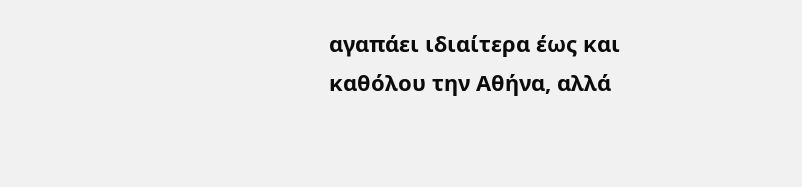αγαπάει ιδιαίτερα έως και καθόλου την Αθήνα, αλλά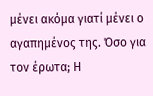μένει ακόμα γιατί μένει ο αγαπημένος της. Όσο για τον έρωτα; Η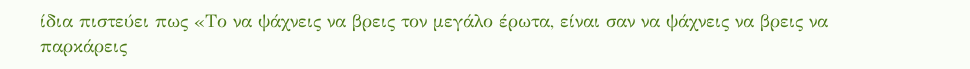ίδια πιστεύει πως «Το να ψάχνεις να βρεις τον μεγάλο έρωτα, είναι σαν να ψάχνεις να βρεις να παρκάρεις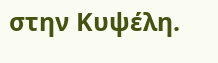στην Κυψέλη.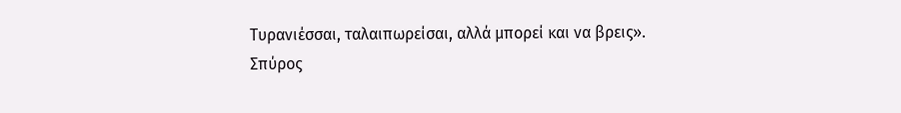Τυρανιέσσαι, ταλαιπωρείσαι, αλλά μπορεί και να βρεις».
Σπύρος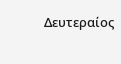Δευτεραίος